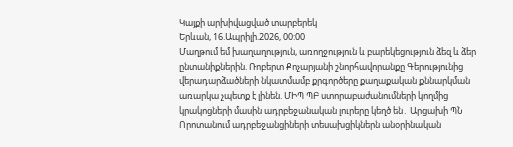Կայքի արխիվացված տարբերեկ
Երևան, 16.Ապրիլի.2026, 00:00
Մաղթում եմ խաղաղություն, առողջություն և բարեկեցություն ձեզ և ձեր ընտանիքներին. Ռոբերտ Քոչարյանի շնորհավորանքը Գերությունից վերադարձածների նկատմամբ քրգործերը քաղաքական քննարկման առարկա չպետք է լինեն. ՄԻՊ ՊԲ ստորաբաժանումների կողմից կրակոցների մասին ադրբեջանական լուրերը կեղծ են․ Արցախի ՊՆ Որոտանում ադրբեջանցիների տեսախցիկներն անօրինական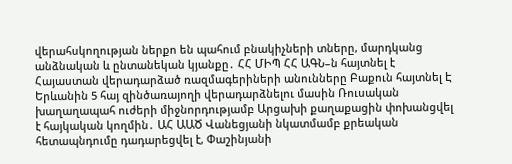վերահսկողության ներքո են պահում բնակիչների տները, մարդկանց անձնական և ընտանեկան կյանքը․ ՀՀ ՄԻՊ ՀՀ ԱԳՆ–ն հայտնել է Հայաստան վերադարձած ռազմագերիների անունները Բաքուն հայտնել Է Երևանին 5 հայ զինծառայողի վերադարձնելու մասին Ռուսական խաղաղապահ ուժերի միջնորդությամբ Արցախի քաղաքացին փոխանցվել է հայկական կողմին․ ԱՀ ԱԱԾ Վանեցյանի նկատմամբ քրեական հետապնդումը դադարեցվել է, Փաշինյանի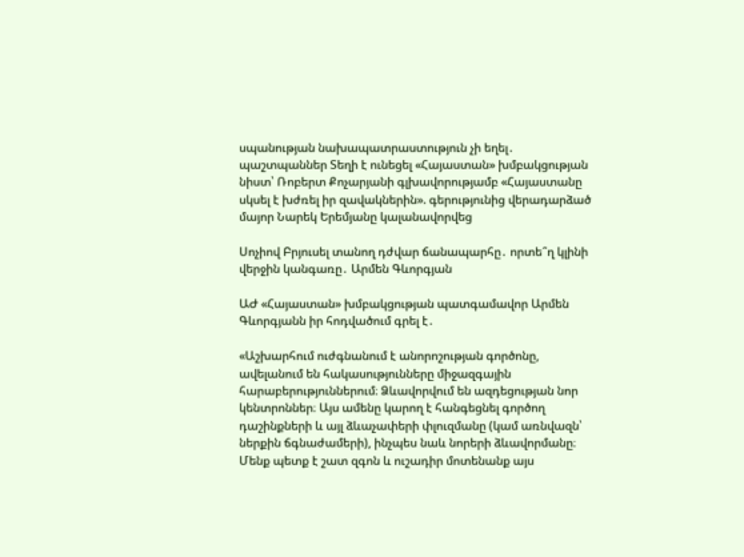սպանության նախապատրաստություն չի եղել․ պաշտպաններ Տեղի է ունեցել «Հայաստան» խմբակցության նիստ՝ Ռոբերտ Քոչարյանի գլխավորությամբ «Հայաստանը սկսել է խժռել իր զավակներին». գերությունից վերադարձած մայոր Նարեկ Երեմյանը կալանավորվեց

Սոչիով Բրյուսել տանող դժվար ճանապարհը․ որտե՞ղ կլինի վերջին կանգառը․ Արմեն Գևորգյան

ԱԺ «Հայաստան» խմբակցության պատգամավոր Արմեն Գևորգյանն իր հոդվածում գրել է․

«Աշխարհում ուժգնանում է անորոշության գործոնը, ավելանում են հակասությունները միջազգային հարաբերություններում։ Ձևավորվում են ազդեցության նոր կենտրոններ։ Այս ամենը կարող է հանգեցնել գործող դաշինքների և այլ ձևաչափերի փլուզմանը (կամ առնվազն՝ ներքին ճգնաժամերի), ինչպես նաև նորերի ձևավորմանը։ Մենք պետք է շատ զգոն և ուշադիր մոտենանք այս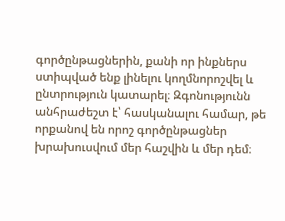գործընթացներին, քանի որ ինքներս ստիպված ենք լինելու կողմնորոշվել և ընտրություն կատարել։ Զգոնությունն անհրաժեշտ է՝ հասկանալու համար, թե որքանով են որոշ գործընթացներ խրախուսվում մեր հաշվին և մեր դեմ։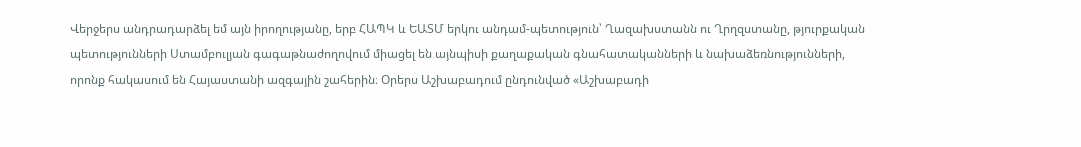Վերջերս անդրադարձել եմ այն իրողությանը, երբ ՀԱՊԿ և ԵԱՏՄ երկու անդամ-պետություն՝ Ղազախստանն ու Ղրղզստանը, թյուրքական պետությունների Ստամբուլյան գագաթնաժողովում միացել են այնպիսի քաղաքական գնահատականների և նախաձեռնությունների, որոնք հակասում են Հայաստանի ազգային շահերին։ Օրերս Աշխաբադում ընդունված «Աշխաբադի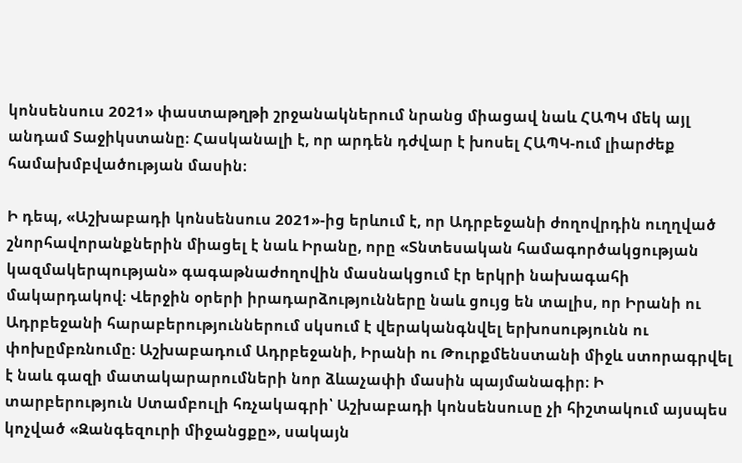կոնսենսուս 2021» փաստաթղթի շրջանակներում նրանց միացավ նաև ՀԱՊԿ մեկ այլ անդամ Տաջիկստանը։ Հասկանալի է, որ արդեն դժվար է խոսել ՀԱՊԿ-ում լիարժեք համախմբվածության մասին։

Ի դեպ, «Աշխաբադի կոնսենսուս 2021»-ից երևում է, որ Ադրբեջանի ժողովրդին ուղղված շնորհավորանքներին միացել է նաև Իրանը, որը «Տնտեսական համագործակցության կազմակերպության» գագաթնաժողովին մասնակցում էր երկրի նախագահի մակարդակով։ Վերջին օրերի իրադարձությունները նաև ցույց են տալիս, որ Իրանի ու Ադրբեջանի հարաբերություններում սկսում է վերականգնվել երխոսությունն ու փոխըմբռնումը։ Աշխաբադում Ադրբեջանի, Իրանի ու Թուրքմենստանի միջև ստորագրվել է նաև գազի մատակարարումների նոր ձևաչափի մասին պայմանագիր։ Ի տարբերություն Ստամբուլի հռչակագրի՝ Աշխաբադի կոնսենսուսը չի հիշտակում այսպես կոչված «Զանգեզուրի միջանցքը», սակայն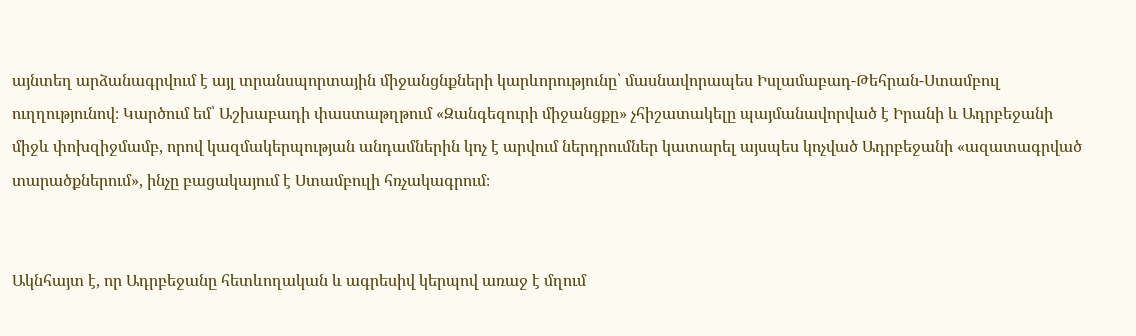այնտեղ արձանագրվում է այլ տրանսպորտային միջանցնքների կարևորությունը՝ մասնավորապես Իսլամաբադ-Թեհրան-Ստամբուլ ուղղությունով։ Կարծում եմ՝ Աշխաբադի փաստաթղթում «Զանգեզուրի միջանցքը» չհիշատակելը պայմանավորված է Իրանի և Ադրբեջանի միջև փոխզիջմամբ, որով կազմակերպության անդամներին կոչ է արվում ներդրումներ կատարել այսպես կոչված Ադրբեջանի «ազատագրված տարածքներում», ինչը բացակայում է Ստամբուլի հռչակագրում։


Ակնհայտ է, որ Ադրբեջանը հետևողական և ագրեսիվ կերպով առաջ է մղում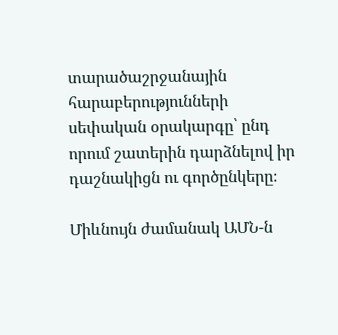տարածաշրջանային հարաբերությունների սեփական օրակարգը՝ ընդ որում շատերին դարձնելով իր դաշնակիցն ու գործընկերը։

Միևնույն ժամանակ ԱՄՆ-ն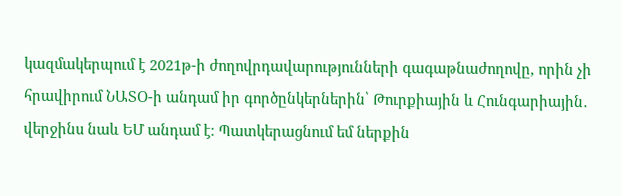կազմակերպում է 2021թ-ի ժողովրդավարությունների գագաթնաժողովը, որին չի հրավիրում ՆԱՏՕ-ի անդամ իր գործընկերներին՝ Թուրքիային և Հունգարիային․ վերջինս նաև ԵՄ անդամ է։ Պատկերացնում եմ ներքին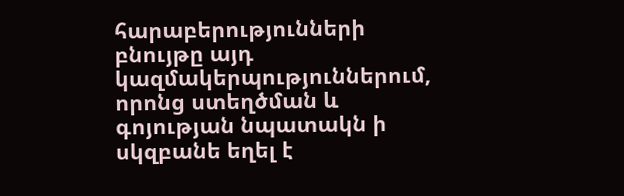հարաբերությունների բնույթը այդ կազմակերպություններում, որոնց ստեղծման և գոյության նպատակն ի սկզբանե եղել է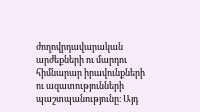ժողովրդավարական արժեքների ու մարդու հիմնարար իրավունքների ու ազատությունների պաշտպանությունը։ Այդ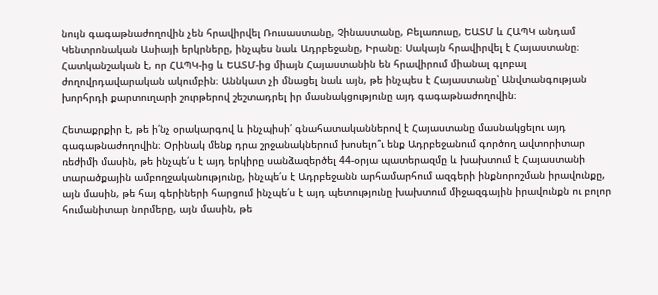նույն գագաթնաժողովին չեն հրավիրվել Ռուսաստանը, Չինաստանը, Բելառուսը, ԵԱՏՄ և ՀԱՊԿ անդամ Կենտրոնական Ասիայի երկրները, ինչպես նաև Ադրբեջանը, Իրանը։ Սակայն հրավիրվել է Հայաստանը։ Հատկանշական է, որ ՀԱՊԿ-ից և ԵԱՏՄ-ից միայն Հայաստանին են հրավիրում միանալ գլոբալ ժողովրդավարական ակումբին։ Աննկատ չի մնացել նաև այն, թե ինչպես է Հայաստանը՝ Անվտանգության խորհրդի քարտուղարի շուրթերով շեշտադրել իր մասնակցությունը այդ գագաթնաժողովին։

Հետաքրքիր է, թե ի՛նչ օրակարգով և ինչպիսի՛ գնահատականներով է Հայաստանը մասնակցելու այդ գագաթնաժողովին։ Օրինակ մենք դրա շրջանակներում խոսելո՞ւ ենք Ադրբեջանում գործող ավտորիտար ռեժիմի մասին, թե ինչպե՛ս է այդ երկիրը սանձազերծել 44-օրյա պատերազմը և խախտում է Հայաստանի տարածքային ամբողջականությունը, ինչպե՛ս է Ադրբեջանն արհամարհում ազգերի ինքնորոշման իրավունքը, այն մասին, թե հայ գերիների հարցում ինչպե՛ս է այդ պետությունը խախտում միջազգային իրավունքն ու բոլոր հումանիտար նորմերը, այն մասին, թե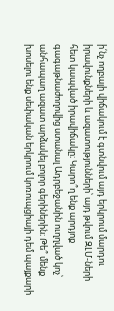ի՛նչ ողբալի վիճակում է գտնվում այդ երկրում մարդու իրավունքների և ազատությունների՝ այդ թվում ԶԼՄ-ների հետ կապված իրավիճակը։ Կարո՞ղ ենք արդյոք գագաթնաժողովից ստանալ Ադրբեջանին ուղղված կոչ՝ անհապաղ ազատ արձակել բոլոր գերիներին։ Թե՞ մենք խոսելու ենք սեփական երկրում կոռուպցիայի դեմ պայքարի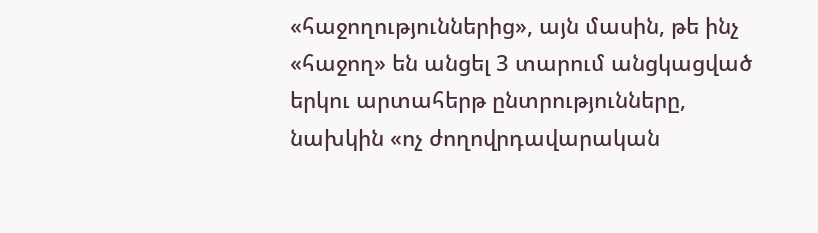«հաջողություններից», այն մասին, թե ինչ «հաջող» են անցել 3 տարում անցկացված երկու արտահերթ ընտրությունները, նախկին «ոչ ժողովրդավարական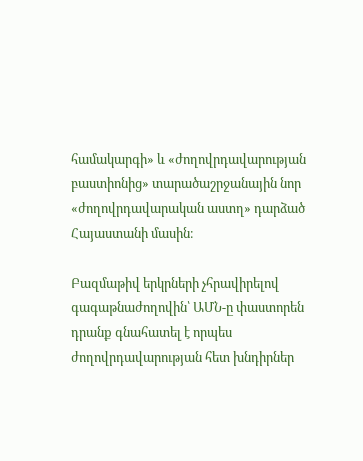համակարգի» և «ժողովրդավարության բաստիոնից» տարածաշրջանային նոր «ժողովրդավարական աստղ» դարձած Հայաստանի մասին։

Բազմաթիվ երկրների չհրավիրելով գագաթնաժողովին՝ ԱՄՆ-ը փաստորեն դրանք գնահատել է որպես ժողովրդավարության հետ խնդիրներ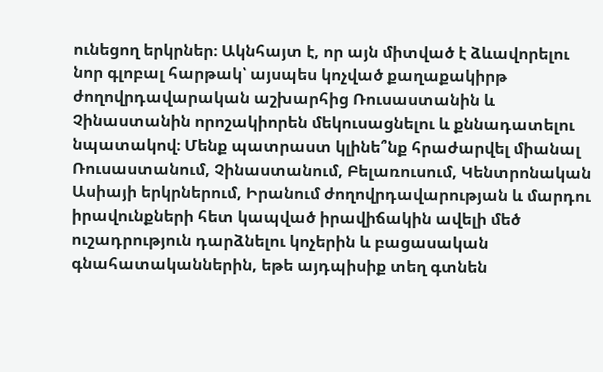ունեցող երկրներ։ Ակնհայտ է, որ այն միտված է ձևավորելու նոր գլոբալ հարթակ՝ այսպես կոչված քաղաքակիրթ ժողովրդավարական աշխարհից Ռուսաստանին և Չինաստանին որոշակիորեն մեկուսացնելու և քննադատելու նպատակով։ Մենք պատրաստ կլինե՞նք հրաժարվել միանալ Ռուսաստանում, Չինաստանում, Բելառուսում, Կենտրոնական Ասիայի երկրներում, Իրանում ժողովրդավարության և մարդու իրավունքների հետ կապված իրավիճակին ավելի մեծ ուշադրություն դարձնելու կոչերին և բացասական գնահատականներին, եթե այդպիսիք տեղ գտնեն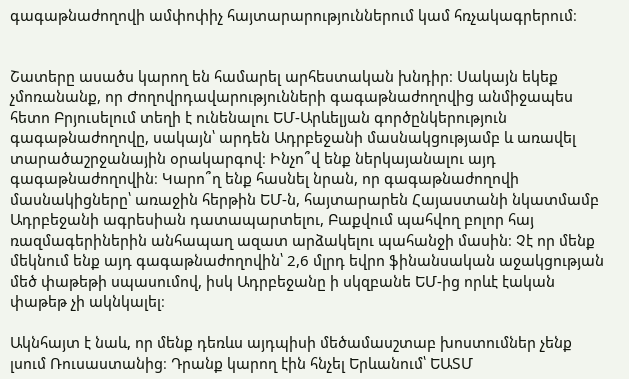գագաթնաժողովի ամփոփիչ հայտարարություններում կամ հռչակագրերում։


Շատերը ասածս կարող են համարել արհեստական խնդիր։ Սակայն եկեք չմոռանանք, որ Ժողովրդավարությունների գագաթնաժողովից անմիջապես հետո Բրյուսելում տեղի է ունենալու ԵՄ-Արևելյան գործընկերություն գագաթնաժողովը, սակայն՝ արդեն Ադրբեջանի մասնակցությամբ և առավել տարածաշրջանային օրակարգով։ Ինչո՞վ ենք ներկայանալու այդ գագաթնաժողովին։ Կարո՞ղ ենք հասնել նրան, որ գագաթնաժողովի մասնակիցները՝ առաջին հերթին ԵՄ-ն, հայտարարեն Հայաստանի նկատմամբ Ադրբեջանի ագրեսիան դատապարտելու, Բաքվում պահվող բոլոր հայ ռազմագերիներին անհապաղ ազատ արձակելու պահանջի մասին։ Չէ որ մենք մեկնում ենք այդ գագաթնաժողովին՝ 2,6 մլրդ եվրո ֆինանսական աջակցության մեծ փաթեթի սպասումով, իսկ Ադրբեջանը ի սկզբանե ԵՄ-ից որևէ էական փաթեթ չի ակնկալել։

Ակնհայտ է նաև, որ մենք դեռևս այդպիսի մեծամասշտաբ խոստումներ չենք լսում Ռուսաստանից։ Դրանք կարող էին հնչել Երևանում՝ ԵԱՏՄ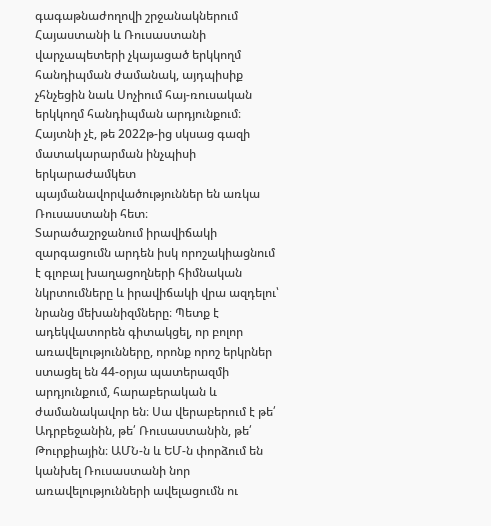գագաթնաժողովի շրջանակներում Հայաստանի և Ռուսաստանի վարչապետերի չկայացած երկկողմ հանդիպման ժամանակ, այդպիսիք չհնչեցին նաև Սոչիում հայ-ռուսական երկկողմ հանդիպման արդյունքում։ Հայտնի չէ, թե 2022թ-ից սկսաց գազի մատակարարման ինչպիսի երկարաժամկետ պայմանավորվածություններ են առկա Ռուսաստանի հետ։
Տարածաշրջանում իրավիճակի զարգացումն արդեն իսկ որոշակիացնում է գլոբալ խաղացողների հիմնական նկրտումները և իրավիճակի վրա ազդելու՝ նրանց մեխանիզմները։ Պետք է ադեկվատորեն գիտակցել, որ բոլոր առավելությունները, որոնք որոշ երկրներ ստացել են 44-օրյա պատերազմի արդյունքում, հարաբերական և ժամանակավոր են։ Սա վերաբերում է թե՛ Ադրբեջանին, թե՛ Ռուսաստանին, թե՛ Թուրքիային։ ԱՄՆ-ն և ԵՄ-ն փորձում են կանխել Ռուսաստանի նոր առավելությունների ավելացումն ու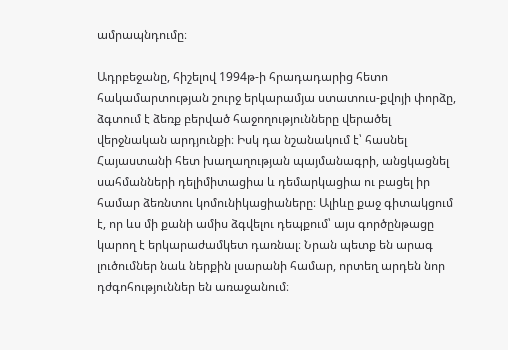ամրապնդումը։

Ադրբեջանը, հիշելով 1994թ-ի հրադադարից հետո հակամարտության շուրջ երկարամյա ստատուս-քվոյի փորձը, ձգտում է ձեռք բերված հաջողությունները վերածել վերջնական արդյունքի։ Իսկ դա նշանակում է՝ հասնել Հայաստանի հետ խաղաղության պայմանագրի, անցկացնել սահմանների դելիմիտացիա և դեմարկացիա ու բացել իր համար ձեռնտու կոմունիկացիաները։ Ալիևը քաջ գիտակցում է, որ ևս մի քանի ամիս ձգվելու դեպքում՝ այս գործընթացը կարող է երկարաժամկետ դառնալ։ Նրան պետք են արագ լուծումներ նաև ներքին լսարանի համար, որտեղ արդեն նոր դժգոհություններ են առաջանում։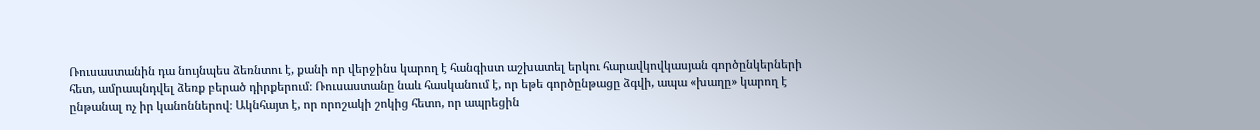Ռուսաստանին դա նույնպես ձեռնտու է, քանի որ վերջինս կարող է հանգիստ աշխատել երկու հարավկովկասյան գործընկերների հետ, ամրապնդվել ձեռք բերած դիրքերում։ Ռուսաստանը նաև հասկանում է, որ եթե գործընթացը ձգվի, ապա «խաղը» կարող է ընթանալ ոչ իր կանոններով։ Ակնհայտ է, որ որոշակի շոկից հետո, որ ապրեցին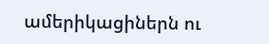ամերիկացիներն ու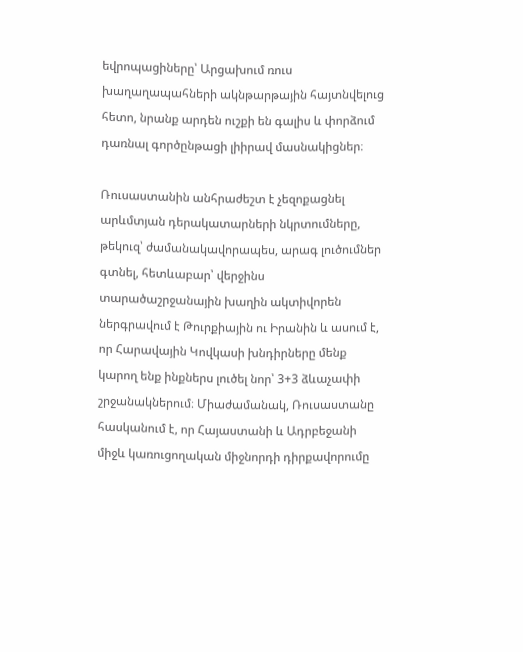եվրոպացիները՝ Արցախում ռուս խաղաղապահների ակնթարթային հայտնվելուց հետո, նրանք արդեն ուշքի են գալիս և փորձում դառնալ գործընթացի լիիրավ մասնակիցներ։

Ռուսաստանին անհրաժեշտ է չեզոքացնել արևմտյան դերակատարների նկրտումները, թեկուզ՝ ժամանակավորապես, արագ լուծումներ գտնել, հետևաբար՝ վերջինս տարածաշրջանային խաղին ակտիվորեն ներգրավում է Թուրքիային ու Իրանին և ասում է, որ Հարավային Կովկասի խնդիրները մենք կարող ենք ինքներս լուծել նոր՝ 3+3 ձևաչափի շրջանակներում։ Միաժամանակ, Ռուսաստանը հասկանում է, որ Հայաստանի և Ադրբեջանի միջև կառուցողական միջնորդի դիրքավորումը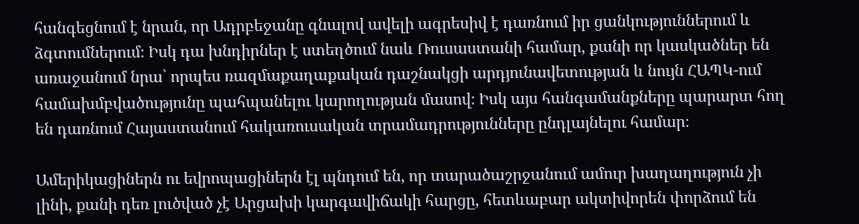հանգեցնում է նրան, որ Ադրբեջանը գնալով ավելի ագրեսիվ է դառնում իր ցանկություններում և ձգտումներում։ Իսկ դա խնդիրներ է ստեղծում նաև Ռուսաստանի համար, քանի որ կասկածներ են առաջանում նրա՝ որպես ռազմաքաղաքական դաշնակցի արդյունավետության և նույն ՀԱՊԿ-ում համախմբվածությունը պահպանելու կարողության մասով։ Իսկ այս հանգամանքները պարարտ հող են դառնում Հայաստանում հակառուսական տրամադրությունները ընդլայնելու համար։

Ամերիկացիներն ու եվրոպացիներն էլ պնդում են, որ տարածաշրջանում ամուր խաղաղություն չի լինի, քանի դեռ լուծված չէ Արցախի կարգավիճակի հարցը, հետևաբար ակտիվորեն փորձում են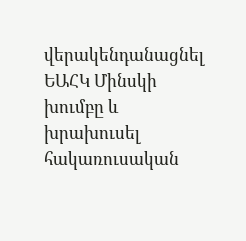վերակենդանացնել ԵԱՀԿ Մինսկի խումբը և խրախուսել հակառուսական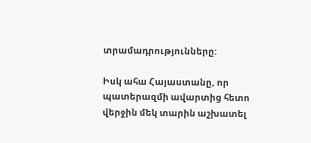տրամադրությունները:

Իսկ ահա Հայաստանը, որ պատերազմի ավարտից հետո վերջին մեկ տարին աշխատել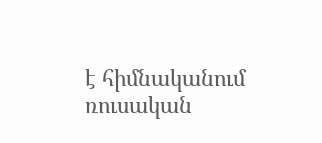է հիմնականում ռուսական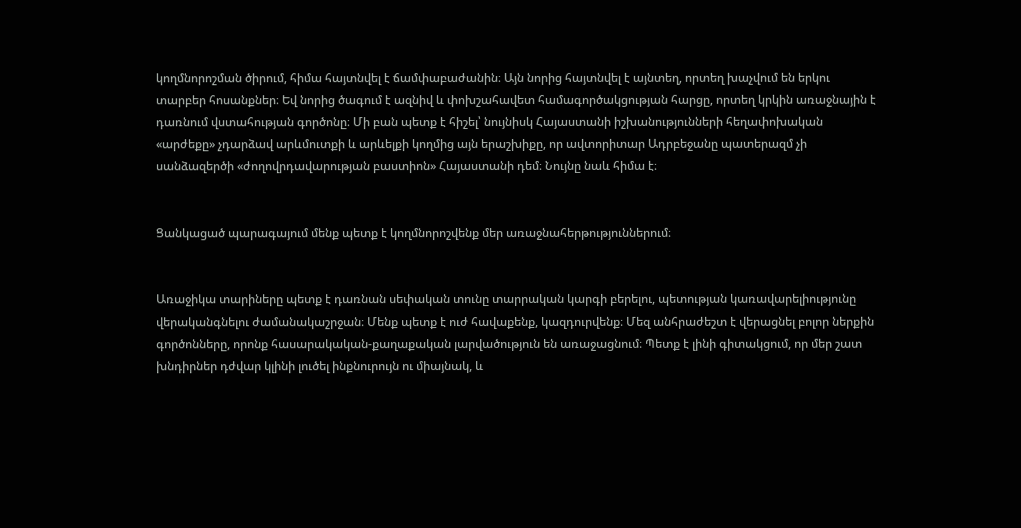կողմնորոշման ծիրում, հիմա հայտնվել է ճամփաբաժանին։ Այն նորից հայտնվել է այնտեղ, որտեղ խաչվում են երկու տարբեր հոսանքներ։ Եվ նորից ծագում է ազնիվ և փոխշահավետ համագործակցության հարցը, որտեղ կրկին առաջնային է դառնում վստահության գործոնը։ Մի բան պետք է հիշել՝ նույնիսկ Հայաստանի իշխանությունների հեղափոխական «արժեքը» չդարձավ արևմուտքի և արևելքի կողմից այն երաշխիքը, որ ավտորիտար Ադրբեջանը պատերազմ չի սանձազերծի «ժողովրդավարության բաստիոն» Հայաստանի դեմ։ Նույնը նաև հիմա է։


Ցանկացած պարագայում մենք պետք է կողմնորոշվենք մեր առաջնահերթություններում։


Առաջիկա տարիները պետք է դառնան սեփական տունը տարրական կարգի բերելու, պետության կառավարելիությունը վերականգնելու ժամանակաշրջան։ Մենք պետք է ուժ հավաքենք, կազդուրվենք։ Մեզ անհրաժեշտ է վերացնել բոլոր ներքին գործոնները, որոնք հասարակական-քաղաքական լարվածություն են առաջացնում։ Պետք է լինի գիտակցում, որ մեր շատ խնդիրներ դժվար կլինի լուծել ինքնուրույն ու միայնակ, և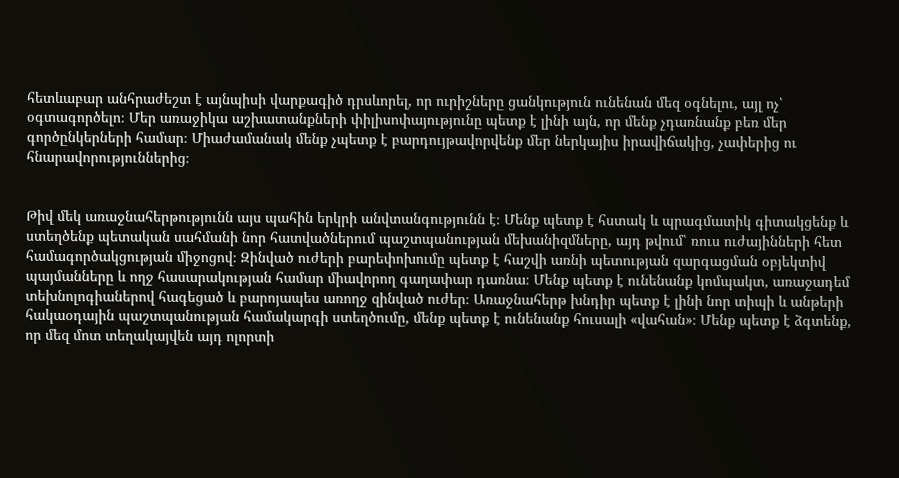հետևաբար անհրաժեշտ է այնպիսի վարքագիծ դրսևորել, որ ուրիշները ցանկություն ունենան մեզ օգնելու, այլ ոչ՝ օգտագործելո։ Մեր առաջիկա աշխատանքների փիլիսոփայությունը պետք է լինի այն, որ մենք չդառնանք բեռ մեր գործընկերների համար։ Միաժամանակ մենք չպետք է բարդույթավորվենք մեր ներկայիս իրավիճակից, չափերից ու հնարավորություններից։


Թիվ մեկ առաջնահերթությունն այս պահին երկրի անվտանգությունն է։ Մենք պետք է հստակ և պրագմատիկ գիտակցենք և ստեղծենք պետական սահմանի նոր հատվածներում պաշտպանության մեխանիզմները, այդ թվում՝ ռուս ուժայինների հետ համագործակցության միջոցով։ Զինված ուժերի բարեփոխումը պետք է հաշվի առնի պետության զարգացման օբյեկտիվ պայմանները և ողջ հասարակության համար միավորող գաղափար դառնա։ Մենք պետք է ունենանք կոմպակտ, առաջադեմ տեխնոլոգիաներով հագեցած և բարոյապես առողջ զինված ուժեր։ Առաջնահերթ խնդիր պետք է լինի նոր տիպի և անթերի հակաօդային պաշտպանության համակարգի ստեղծումը, մենք պետք է ունենանք հուսալի «վահան»։ Մենք պետք է ձգտենք, որ մեզ մոտ տեղակայվեն այդ ոլորտի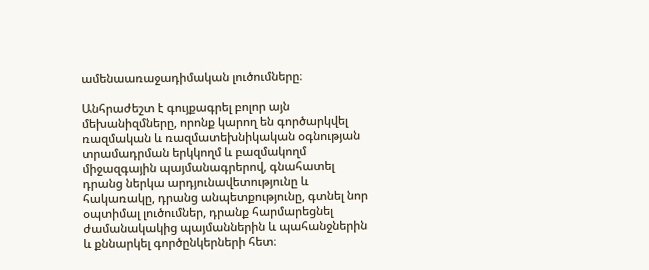ամենաառաջադիմական լուծումները։

Անհրաժեշտ է գույքագրել բոլոր այն մեխանիզմները, որոնք կարող են գործարկվել ռազմական և ռազմատեխնիկական օգնության տրամադրման երկկողմ և բազմակողմ միջազգային պայմանագրերով, գնահատել դրանց ներկա արդյունավետությունը և հակառակը, դրանց անպետքությունը, գտնել նոր օպտիմալ լուծումներ, դրանք հարմարեցնել ժամանակակից պայմաններին և պահանջներին և քննարկել գործընկերների հետ։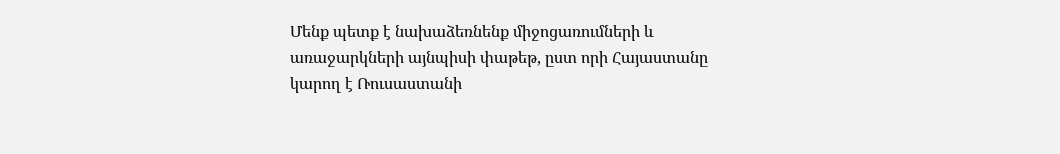Մենք պետք է նախաձեռնենք միջոցառումների և առաջարկների այնպիսի փաթեթ, ըստ որի Հայաստանը կարող է Ռուսաստանի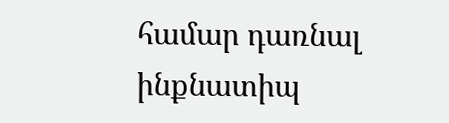համար դառնալ ինքնատիպ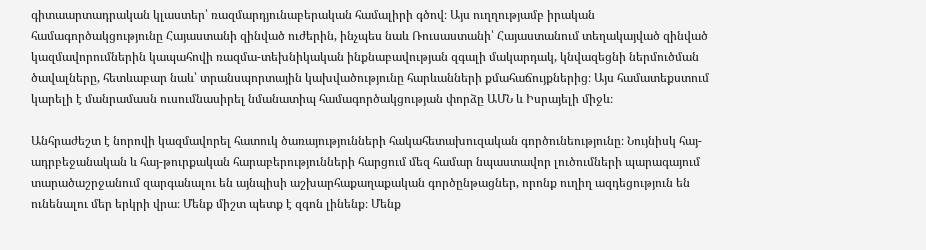գիտաարտադրական կլաստեր՝ ռազմարդյունաբերական համալիրի գծով։ Այս ուղղությամբ իրական համագործակցությունը Հայաստանի զինված ուժերին, ինչպես նաև Ռուսաստանի՝ Հայաստանում տեղակայված զինված կազմավորումներին կապահովի ռազմա-տեխնիկական ինքնաբավության զգալի մակարդակ, կնվազեցնի ներմուծման ծավալները, հետևաբար նաև՝ տրանսպորտային կախվածությունը հարևանների քմահաճույքներից։ Այս համատեքստում կարելի է մանրամասն ուսումնասիրել նմանատիպ համագործակցության փորձը ԱՄՆ և Իսրայելի միջև։

Անհրաժեշտ է նորովի կազմավորել հատուկ ծառայությունների հակահետախուզական գործունեությունը։ Նույնիսկ հայ-ադրբեջանական և հայ-թուրքական հարաբերությունների հարցում մեզ համար նպաստավոր լուծումների պարագայում տարածաշրջանում զարգանալու են այնպիսի աշխարհաքաղաքական գործընթացներ, որոնք ուղիղ ազդեցություն են ունենալու մեր երկրի վրա։ Մենք միշտ պետք է զգոն լինենք։ Մենք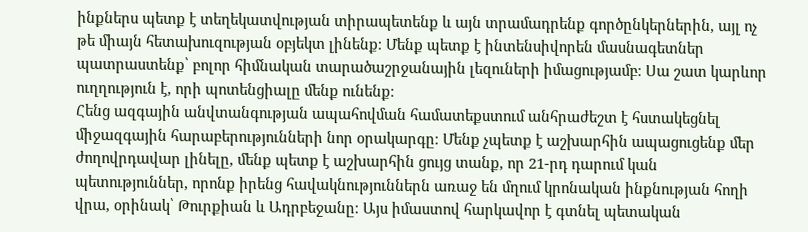ինքներս պետք է տեղեկատվության տիրապետենք և այն տրամադրենք գործընկերներին, այլ ոչ թե միայն հետախուզության օբյեկտ լինենք։ Մենք պետք է ինտենսիվորեն մասնագետներ պատրաստենք՝ բոլոր հիմնական տարածաշրջանային լեզուների իմացությամբ։ Սա շատ կարևոր ուղղություն է, որի պոտենցիալը մենք ունենք։
Հենց ազգային անվտանգության ապահովման համատեքստում անհրաժեշտ է հստակեցնել միջազգային հարաբերությունների նոր օրակարգը։ Մենք չպետք է աշխարհին ապացուցենք մեր ժողովրդավար լինելը, մենք պետք է աշխարհին ցույց տանք, որ 21-րդ դարում կան պետություններ, որոնք իրենց հավակնություններն առաջ են մղում կրոնական ինքնության հողի վրա, օրինակ՝ Թուրքիան և Ադրբեջանը։ Այս իմաստով հարկավոր է գտնել պետական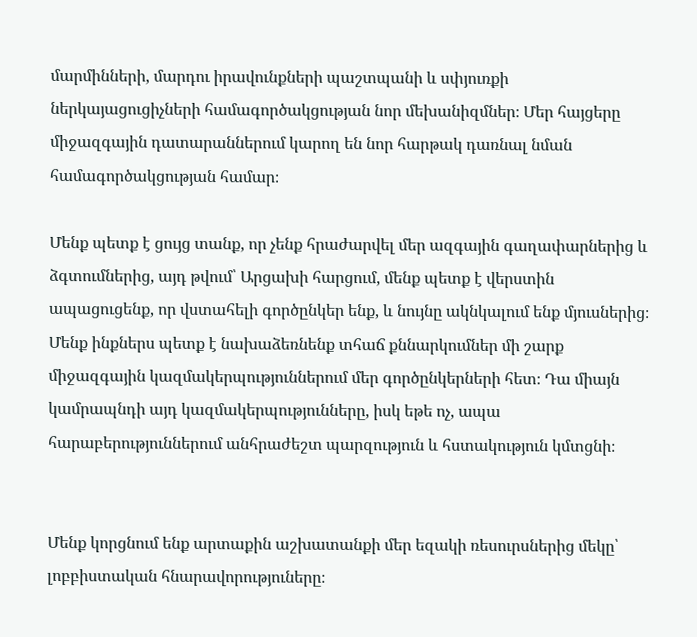մարմինների, մարդու իրավունքների պաշտպանի և սփյուռքի ներկայացուցիչների համագործակցության նոր մեխանիզմներ։ Մեր հայցերը միջազգային դատարաններում կարող են նոր հարթակ դառնալ նման համագործակցության համար։

Մենք պետք է ցույց տանք, որ չենք հրաժարվել մեր ազգային գաղափարներից և ձգտումներից, այդ թվում՝ Արցախի հարցում, մենք պետք է վերստին ապացուցենք, որ վստահելի գործընկեր ենք, և նույնը ակնկալում ենք մյուսներից։ Մենք ինքներս պետք է նախաձեռնենք տհաճ քննարկումներ մի շարք միջազգային կազմակերպություններում մեր գործընկերների հետ։ Դա միայն կամրապնդի այդ կազմակերպությունները, իսկ եթե ոչ, ապա հարաբերություններում անհրաժեշտ պարզություն և հստակություն կմտցնի։


Մենք կորցնում ենք արտաքին աշխատանքի մեր եզակի ռեսուրսներից մեկը՝ լոբբիստական հնարավորություները։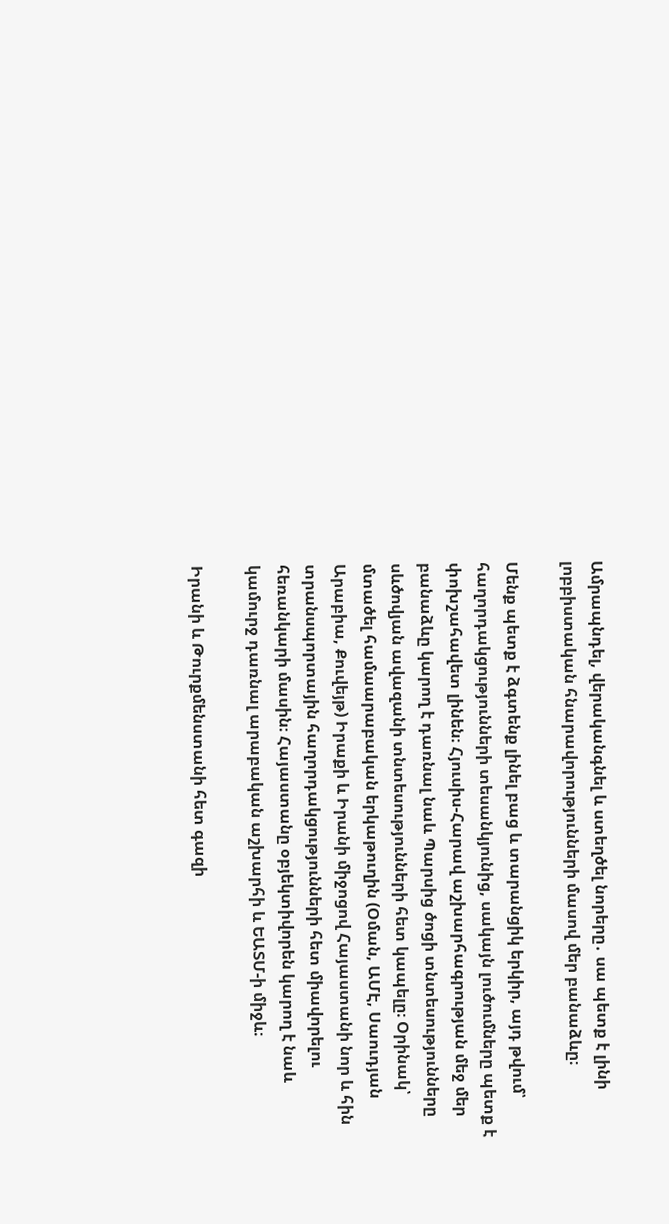Ամրապնդել, վերականգնել և ստեղծել նորերը․ սա պետք է լինի լոբբիստական հնարավորությունների մասով մեր բանաձևը։

Մենք պետք է ձգտենք լինել բաց և տարանցիկ երկիր, այդ թվում՝ հաղորդակցությունների տեսանկյունից, սակայն լուծումները պետք է փոխշահավետ լինեն։ Հյուսիս-Հարավ աշխարհագրության մեջ մեր բանաձևը կարող է դառնալ նաև Պարսից ծոցի տնտեսությունները սևծովյան ավազանի տնտեսությունների հետ կապելը։ Օրինակ՝ մտածել համաարաբական երկաթուղին (Օման, ԱՄԷ, Սաուդյան Արաբիա, Քուվեյթ) Իրաքի և Իրանի միջոցով Հայաստանի նոր և հին տրանսպորտային հաղորդակցությունների հետ միավորելու հեռանկարի մասին։ Հայաստանը օբյեկտիվորեն կարող է նաև կամուրջ դառնալ արաբական աշխարհի և ԵԱՏՄ-ի միջև։

Իրանի և Թուրքմենստանի հետ գազի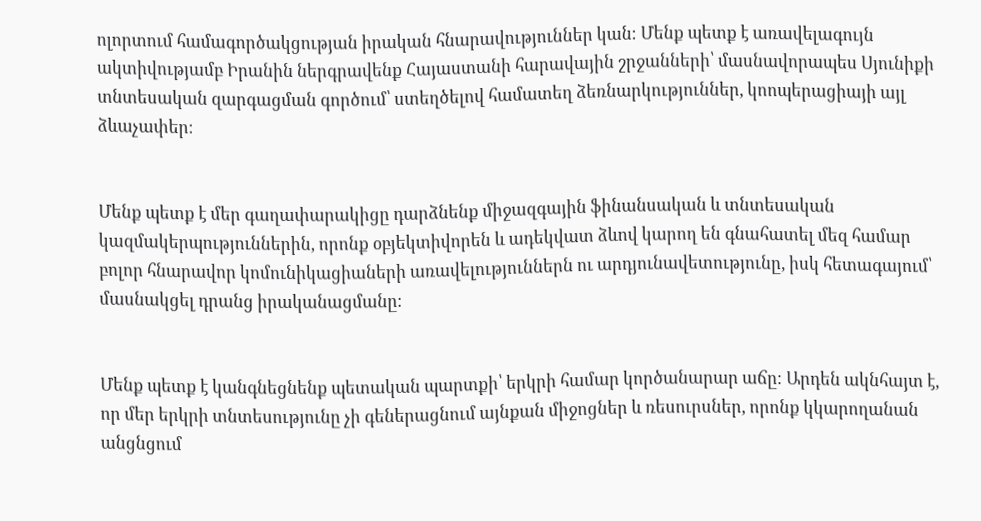ոլորտում համագործակցության իրական հնարավություններ կան։ Մենք պետք է առավելագույն ակտիվությամբ Իրանին ներգրավենք Հայաստանի հարավային շրջանների՝ մասնավորապես Սյունիքի տնտեսական զարգացման գործում՝ ստեղծելով համատեղ ձեռնարկություններ, կոոպերացիայի այլ ձևաչափեր։


Մենք պետք է մեր գաղափարակիցը դարձնենք միջազգային ֆինանսական և տնտեսական կազմակերպություններին, որոնք օբյեկտիվորեն և ադեկվատ ձևով կարող են գնահատել մեզ համար բոլոր հնարավոր կոմունիկացիաների առավելություններն ու արդյունավետությունը, իսկ հետագայում՝ մասնակցել դրանց իրականացմանը։


Մենք պետք է կանգնեցնենք պետական պարտքի՝ երկրի համար կործանարար աճը։ Արդեն ակնհայտ է, որ մեր երկրի տնտեսությունը չի գեներացնում այնքան միջոցներ և ռեսուրսներ, որոնք կկարողանան անցնցում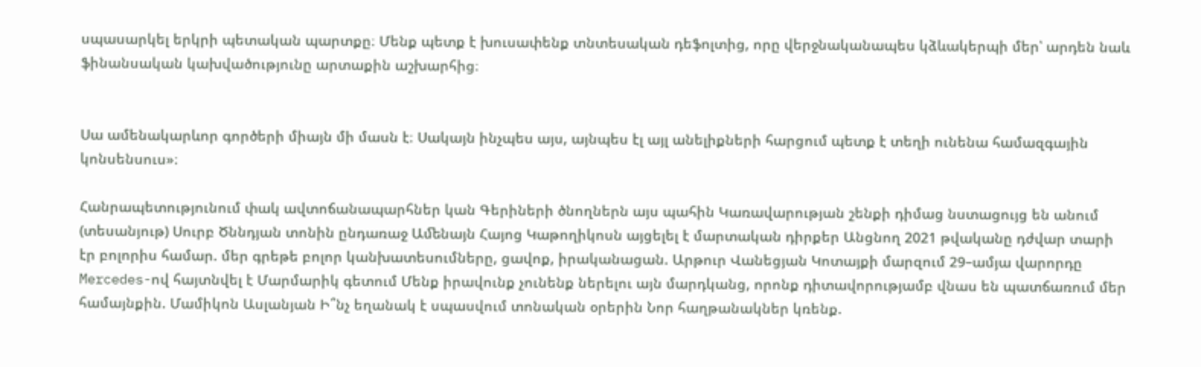սպասարկել երկրի պետական պարտքը։ Մենք պետք է խուսափենք տնտեսական դեֆոլտից, որը վերջնականապես կձևակերպի մեր՝ արդեն նաև ֆինանսական կախվածությունը արտաքին աշխարհից։


Սա ամենակարևոր գործերի միայն մի մասն է։ Սակայն ինչպես այս, այնպես էլ այլ անելիքների հարցում պետք է տեղի ունենա համազգային կոնսենսուս»։

Հանրապետությունում փակ ավտոճանապարհներ կան Գերիների ծնողներն այս պահին Կառավարության շենքի դիմաց նստացույց են անում (տեսանյութ) Սուրբ Ծննդյան տոնին ընդառաջ Աﬔնայն Հայոց Կաթողիկոսն այցելել է մարտական դիրքեր Անցնող 2021 թվականը դժվար տարի էր բոլորիս համար. մեր գրեթե բոլոր կանխատեսումները, ցավոք, իրականացան. Արթուր Վանեցյան Կոտայքի մարզում 29–ամյա վարորդը Mercedes-ով հայտնվել է Մարմարիկ գետում Մենք իրավունք չունենք ներելու այն մարդկանց, որոնք դիտավորությամբ վնաս են պատճառում մեր համայնքին. Մամիկոն Ասլանյան Ի՞նչ եղանակ է սպասվում տոնական օրերին Նոր հաղթանակներ կռենք.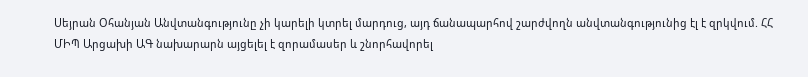Սեյրան Օհանյան Անվտանգությունը չի կարելի կտրել մարդուց, այդ ճանապարհով շարժվողն անվտանգությունից էլ է զրկվում. ՀՀ ՄԻՊ Արցախի ԱԳ նախարարն այցելել է զորամասեր և շնորհավորել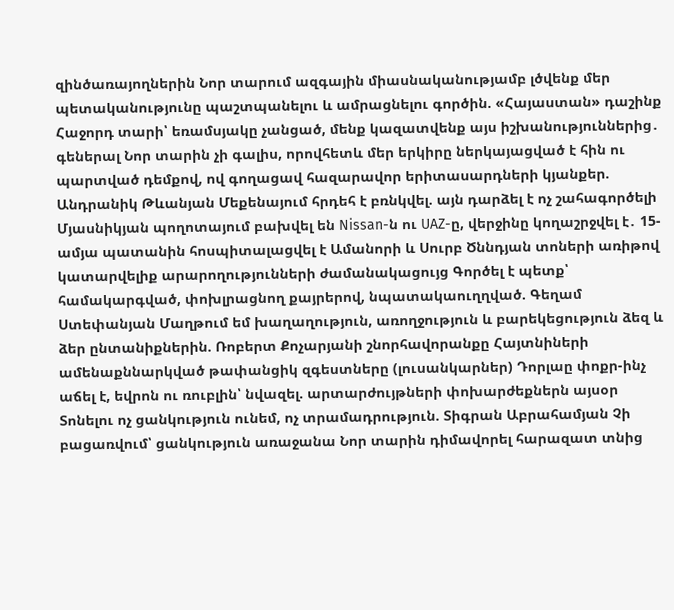զինծառայողներին Նոր տարում ազգային միասնականությամբ լծվենք մեր պետականությունը պաշտպանելու և ամրացնելու գործին. «Հայաստան» դաշինք Հաջորդ տարի՝ եռամսյակը չանցած, մենք կազատվենք այս իշխանություններից․ գեներալ Նոր տարին չի գալիս, որովհետև մեր երկիրը ներկայացված է հին ու պարտված դեմքով, ով գողացավ հազարավոր երիտասարդների կյանքեր. Անդրանիկ Թևանյան Մեքենայում հրդեհ է բռնկվել. այն դարձել է ոչ շահագործելի Մյասնիկյան պողոտայում բախվել են Nissan-ն ու UAZ-ը, վերջինը կողաշրջվել է․ 15-ամյա պատանին հոսպիտալացվել է Ամանորի և Սուրբ Ծննդյան տոների առիթով կատարվելիք արարողությունների ժամանակացույց Գործել է պետք՝ համակարգված, փոխլրացնող քայրերով, նպատակաուղղված. Գեղամ Ստեփանյան Մաղթում եմ խաղաղություն, առողջություն և բարեկեցություն ձեզ և ձեր ընտանիքներին. Ռոբերտ Քոչարյանի շնորհավորանքը Հայտնիների ամենաքննարկված թափանցիկ զգեստները (լուսանկարներ) Դորլաը փոքր-ինչ աճել է, եվրոն ու ռուբլին՝ նվազել. արտարժույթների փոխարժեքներն այսօր Տոնելու ոչ ցանկություն ունեմ, ոչ տրամադրություն. Տիգրան Աբրահամյան Չի բացառվում՝ ցանկություն առաջանա Նոր տարին դիմավորել հարազատ տնից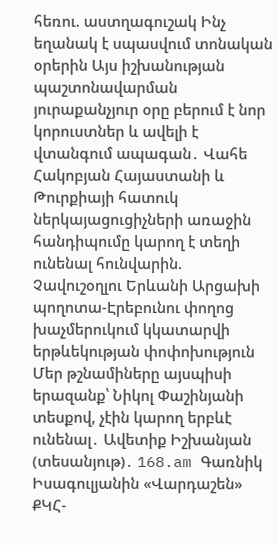հեռու. աստղագուշակ Ինչ եղանակ է սպասվում տոնական օրերին Այս իշխանության պաշտոնավարման յուրաքանչյուր օրը բերում է նոր կորուստներ և ավելի է վտանգում ապագան․ Վահե Հակոբյան Հայաստանի և Թուրքիայի հատուկ ներկայացուցիչների առաջին հանդիպումը կարող է տեղի ունենալ հունվարին. Չավուշօղլու Երևանի Արցախի պողոտա-Էրեբունու փողոց խաչմերուկում կկատարվի երթևեկության փոփոխություն Մեր թշնամիները այսպիսի երազանք՝ Նիկոլ Փաշինյանի տեսքով, չէին կարող երբևէ ունենալ․ Ավետիք Իշխանյան (տեսանյութ)․ 168.am Գառնիկ Իսագուլյանին «Վարդաշեն» ՔԿՀ-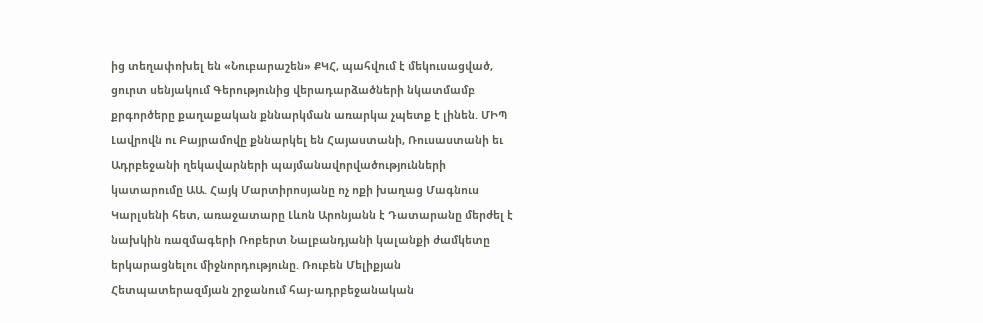ից տեղափոխել են «Նուբարաշեն» ՔԿՀ, պահվում է մեկուսացված, ցուրտ սենյակում Գերությունից վերադարձածների նկատմամբ քրգործերը քաղաքական քննարկման առարկա չպետք է լինեն. ՄԻՊ Լավրովն ու Բայրամովը քննարկել են Հայաստանի, Ռուսաստանի եւ Ադրբեջանի ղեկավարների պայմանավորվածությունների կատարումը ԱԱ. Հայկ Մարտիրոսյանը ոչ ոքի խաղաց Մագնուս Կարլսենի հետ, առաջատարը Լևոն Արոնյանն է Դատարանը մերժել է նախկին ռազմագերի Ռոբերտ Նալբանդյանի կալանքի ժամկետը երկարացնելու միջնորդությունը. Ռուբեն Մելիքյան Հետպատերազմյան շրջանում հայ-ադրբեջանական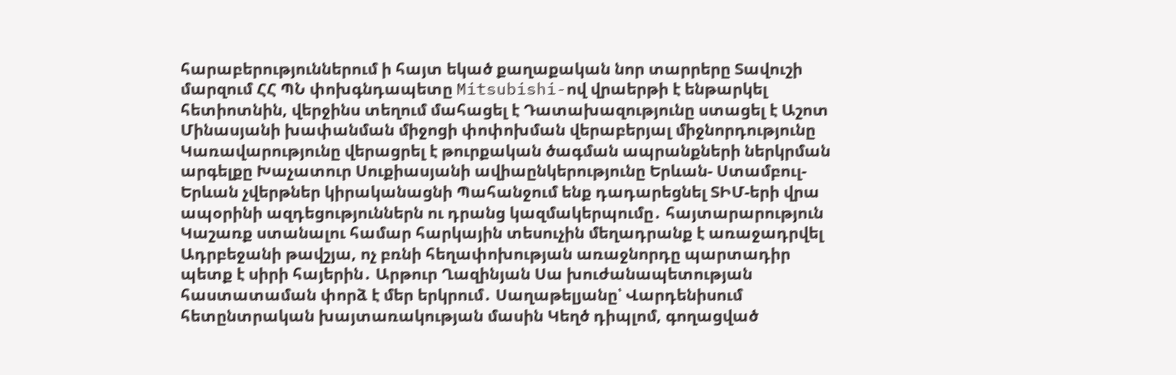հարաբերություններում ի հայտ եկած քաղաքական նոր տարրերը Տավուշի մարզում ՀՀ ՊՆ փոխգնդապետը Mitsubishi-ով վրաերթի է ենթարկել հետիոտնին, վերջինս տեղում մահացել է Դատախազությունը ստացել է Աշոտ Մինասյանի խափանման միջոցի փոփոխման վերաբերյալ միջնորդությունը Կառավարությունը վերացրել է թուրքական ծագման ապրանքների ներկրման արգելքը Խաչատուր Սուքիասյանի ավիաընկերությունը Երևան- Ստամբուլ- Երևան չվերթներ կիրականացնի Պահանջում ենք դադարեցնել ՏԻՄ-երի վրա ապօրինի ազդեցություններն ու դրանց կազմակերպումը․ հայտարարություն Կաշառք ստանալու համար հարկային տեսուչին մեղադրանք է առաջադրվել Ադրբեջանի թավշյա, ոչ բռնի հեղափոխության առաջնորդը պարտադիր պետք է սիրի հայերին․ Արթուր Ղազինյան Սա խուժանապետության հաստատաման փորձ է մեր երկրում․ Սաղաթելյանը՝ Վարդենիսում հետընտրական խայտառակության մասին Կեղծ դիպլոմ, գողացված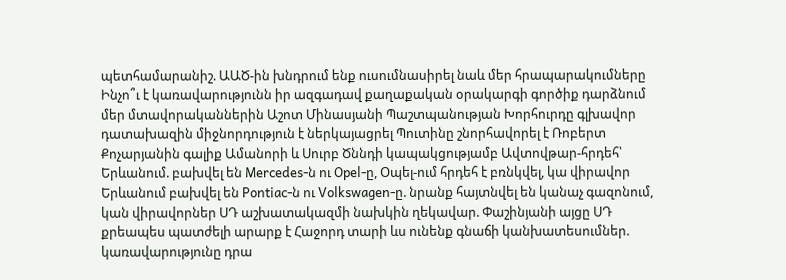պետհամարանիշ. ԱԱԾ-ին խնդրում ենք ուսումնասիրել նաև մեր հրապարակումները Ինչո՞ւ է կառավարությունն իր ազգադավ քաղաքական օրակարգի գործիք դարձնում մեր մտավորականներին Աշոտ Մինասյանի Պաշտպանության Խորհուրդը գլխավոր դատախազին միջնորդություն է ներկայացրել Պուտինը շնորհավորել է Ռոբերտ Քոչարյանին գալիք Ամանորի և Սուրբ Ծննդի կապակցությամբ Ավտովթար-հրդեհ՝ Երևանում. բախվել են Mercedes-ն ու Opel-ը, Օպել-ում հրդեհ է բռնկվել, կա վիրավոր Երևանում բախվել են Pontiac-ն ու Volkswagen-ը. նրանք հայտնվել են կանաչ գազոնում, կան վիրավորներ ՍԴ աշխատակազմի նախկին ղեկավար. Փաշինյանի այցը ՍԴ քրեապես պատժելի արարք է Հաջորդ տարի ևս ունենք գնաճի կանխատեսումներ. կառավարությունը դրա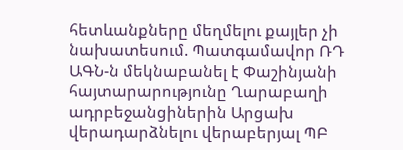հետևանքները մեղմելու քայլեր չի նախատեսում. Պատգամավոր ՌԴ ԱԳՆ-ն մեկնաբանել է Փաշինյանի հայտարարությունը Ղարաբաղի ադրբեջանցիներին Արցախ վերադարձնելու վերաբերյալ ՊԲ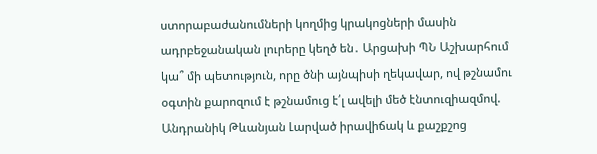ստորաբաժանումների կողմից կրակոցների մասին ադրբեջանական լուրերը կեղծ են․ Արցախի ՊՆ Աշխարհում կա՞ մի պետություն, որը ծնի այնպիսի ղեկավար, ով թշնամու օգտին քարոզում է թշնամուց է՛լ ավելի մեծ էնտուզիազմով. Անդրանիկ Թևանյան Լարված իրավիճակ և քաշքշոց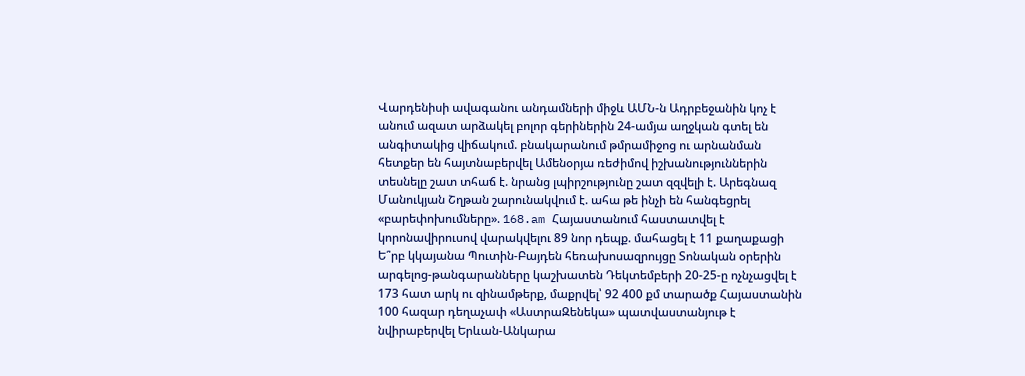Վարդենիսի ավագանու անդամների միջև ԱՄՆ-ն Ադրբեջանին կոչ է անում ազատ արձակել բոլոր գերիներին 24-ամյա աղջկան գտել են անգիտակից վիճակում. բնակարանում թմրամիջոց ու արնանման հետքեր են հայտնաբերվել Ամենօրյա ռեժիմով իշխանություններին տեսնելը շատ տհաճ է. նրանց լպիրշությունը շատ զզվելի է. Արեգնազ Մանուկյան Շղթան շարունակվում է. ահա թե ինչի են հանգեցրել «բարեփոխումները». 168.am Հայաստանում հաստատվել է կորոնավիրուսով վարակվելու 89 նոր դեպք. մահացել է 11 քաղաքացի Ե՞րբ կկայանա Պուտին-Բայդեն հեռախոսազրույցը Տոնական օրերին արգելոց-թանգարանները կաշխատեն Դեկտեմբերի 20-25-ը ոչնչացվել է 173 հատ արկ ու զինամթերք, մաքրվել՝ 92 400 քմ տարածք Հայաստանին 100 հազար դեղաչափ «ԱստրաԶենեկա» պատվաստանյութ է նվիրաբերվել Երևան-Անկարա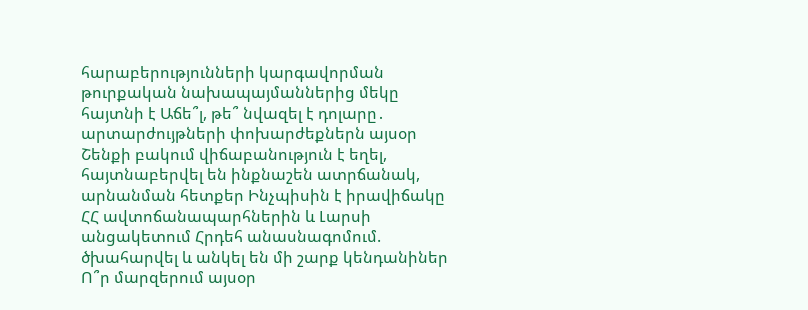հարաբերությունների կարգավորման թուրքական նախապայմաններից մեկը հայտնի է Աճե՞լ, թե՞ նվազել է դոլարը․ արտարժույթների փոխարժեքներն այսօր Շենքի բակում վիճաբանություն է եղել, հայտնաբերվել են ինքնաշեն ատրճանակ, արնանման հետքեր Ինչպիսին է իրավիճակը ՀՀ ավտոճանապարհներին և Լարսի անցակետում Հրդեհ անասնագոմում. ծխահարվել և անկել են մի շարք կենդանիներ Ո՞ր մարզերում այսօր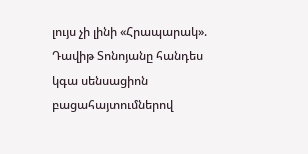լույս չի լինի «Հրապարակ». Դավիթ Տոնոյանը հանդես կգա սենսացիոն բացահայտումներով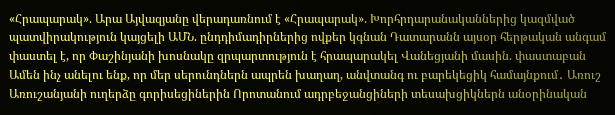«Հրապարակ». Արա Այվազյանը վերադառնում է «Հրապարակ». Խորհրդարանականներից կազմված պատվիրակություն կայցելի ԱՄՆ. ընդդիմադիրներից ովքեր կգնան Դատարանն այսօր հերթական անգամ փաստել է, որ Փաշինյանի խոսնակը զրպարտություն է հրապարակել Վանեցյանի մասին. փաստաբան Ամեն ինչ անելու ենք, որ մեր սերունդներն ապրեն խաղաղ, անվտանգ ու բարեկեցիկ համայնքում․ Առուշ Առուշանյանի ուղերձը գորիսեցիներին Որոտանում ադրբեջանցիների տեսախցիկներն անօրինական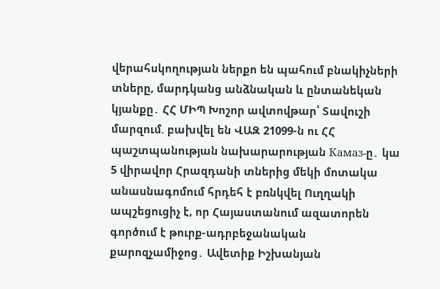վերահսկողության ներքո են պահում բնակիչների տները, մարդկանց անձնական և ընտանեկան կյանքը․ ՀՀ ՄԻՊ Խոշոր ավտովթար՝ Տավուշի մարզում. բախվել են ՎԱԶ 21099-ն ու ՀՀ պաշտպանության նախարարության Камаз-ը․ կա 5 վիրավոր Հրազդանի տներից մեկի մոտակա անասնագոմում հրդեհ է բռնկվել Ուղղակի ապշեցուցիչ է, որ Հայաստանում ազատորեն գործում է թուրք-ադրբեջանական քարոզչամիջոց․ Ավետիք Իշխանյան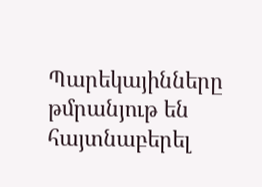Պարեկայինները թմրանյութ են հայտնաբերել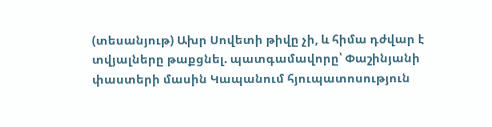(տեսանյութ) Ախր Սովետի թիվը չի, և հիմա դժվար է տվյալները թաքցնել. պատգամավորը՝ Փաշինյանի փաստերի մասին Կապանում հյուպատոսություն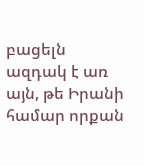բացելն ազդակ է առ այն, թե Իրանի համար որքան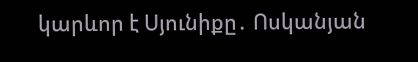կարևոր է Սյունիքը․ Ոսկանյան